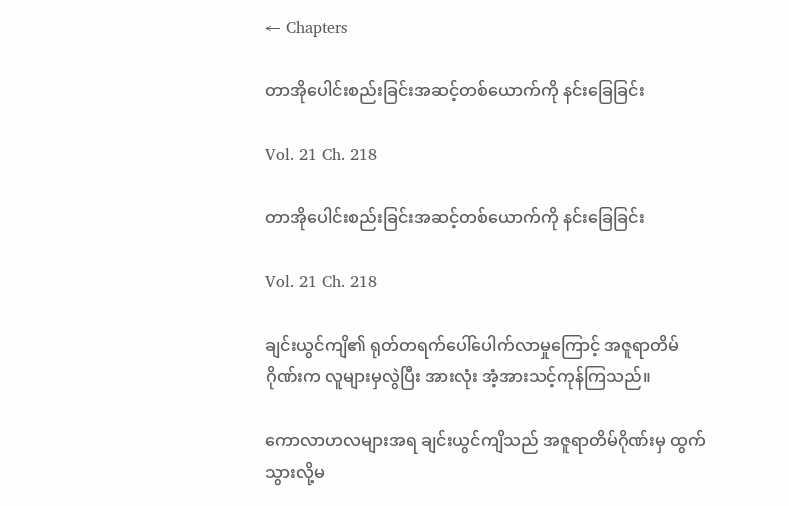← Chapters

တာအိုပေါင်းစည်းခြင်းအဆင့်တစ်ယောက်ကို နင်းခြေခြင်း

Vol. 21 Ch. 218

တာအိုပေါင်းစည်းခြင်းအဆင့်တစ်ယောက်ကို နင်းခြေခြင်း

Vol. 21 Ch. 218

ချင်းယွင်ကျိ၏ ရုတ်တရက်ပေါ်ပေါက်လာမှုကြောင့် အဇူရာတိမ်ဂိုဏ်းက လူများမှလွဲပြီး အားလုံး အံ့အားသင့်ကုန်ကြသည်။

ကောလာဟလများအရ ချင်းယွင်ကျိသည် အဇူရာတိမ်ဂိုဏ်းမှ ထွက်သွားလို့မ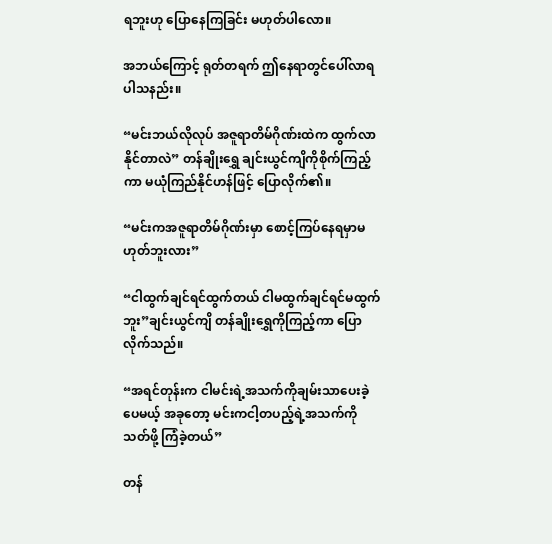ရဘူးဟု ပြောနေကြခြင်း မဟုတ်ပါလော။

အဘယ်ကြောင့် ရုတ်တရက် ဤနေရာတွင်ပေါ်လာရပါသနည်း။

“မင်းဘယ်လိုလုပ် အဇူရာတိမ်ဂိုဏ်းထဲက ထွက်လာနိုင်တာလဲ” တန်ချိုး‌ရွှေ ချင်းယွင်ကျိကိုစိုက်ကြည့်ကာ မယုံကြည်နိုင်ဟန်ဖြင့် ပြောလိုက်၏။

“မင်းကအဇူရာတိမ်ဂိုဏ်းမှာ စောင့်ကြပ်နေရမှာမဟုတ်ဘူးလား”

“ငါထွက်ချင်ရင်ထွက်တယ် ငါမထွက်ချင်ရင်မထွက်ဘူး”ချင်းယွင်ကျိ တန်ချိုး‌ရွှေကိုကြည့်ကာ ပြောလိုက်သည်။

“အရင်တုန်းက ငါမင်းရဲ့အသက်ကိုချမ်းသာပေးခဲ့ပေမယ့် အခုတော့ မင်းကငါ့တပည့်ရဲ့အသက်ကို သတ်ဖို့ ကြံခဲ့တယ်”

တန်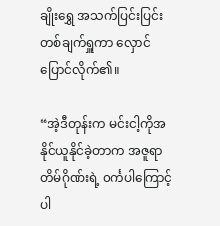ချိုး‌ရွှေ အသက်ပြင်းပြင်းတစ်ချက်ရှူကာ လှောင်ပြောင်လိုက်၏။

“အဲ့ဒီတုန်းက မင်းငါ့ကိုအနိုင်ယူနိုင်ခဲ့တာက အဇူရာတိမ်ဂိုဏ်းရဲ့ ၀င်္ကပါကြောင့်ပါ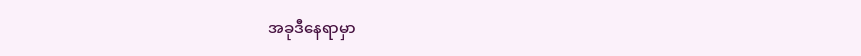အခုဒီနေရာမှာ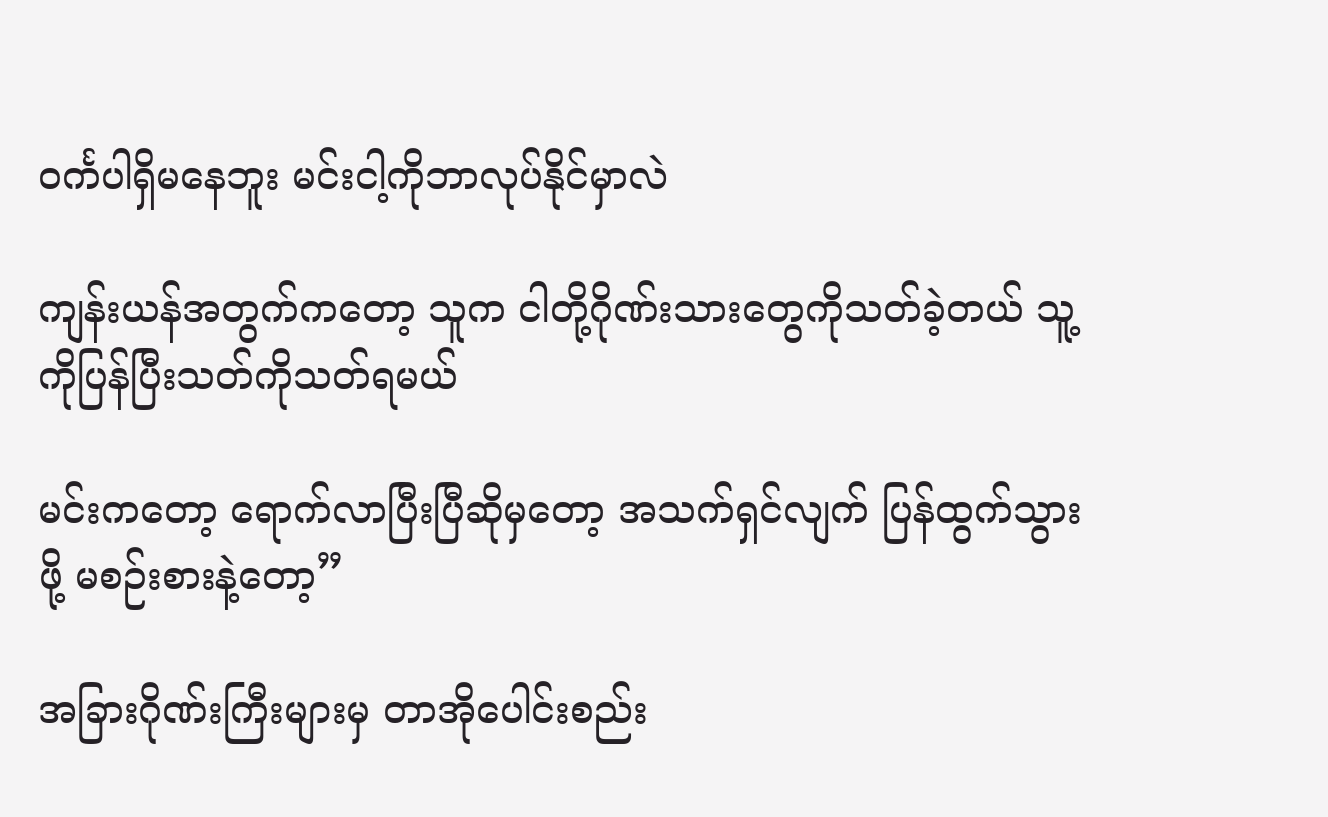၀င်္ကပါရှိမနေဘူး မင်းငါ့ကိုဘာလုပ်နိုင်မှာလဲ

ကျန်းယန်အတွက်ကတော့ သူက ငါတို့ဂိုဏ်းသားတွေကိုသတ်ခဲ့တယ် သူ့ကိုပြန်ပြီးသတ်ကိုသတ်ရမယ်

မင်းကတော့ ရောက်လာပြီးပြီဆိုမှတော့ အသက်ရှင်လျက် ပြန်ထွက်သွားဖို့ မစဉ်းစားနဲ့တော့”

အခြားဂိုဏ်းကြီးများမှ တာအိုပေါင်းစည်း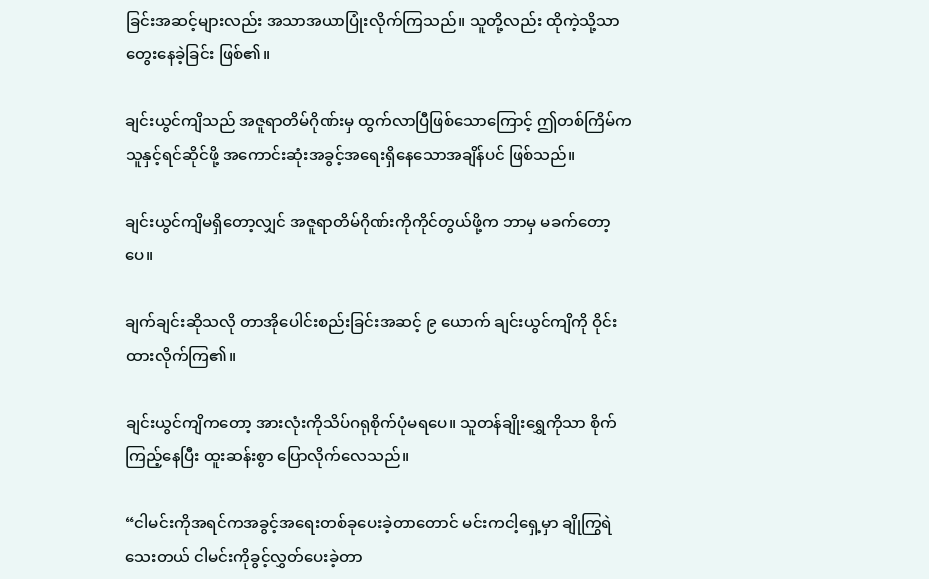ခြင်းအဆင့်များလည်း အသာအယာပြုံးလိုက်ကြသည်။ သူတို့လည်း ထိုကဲ့သို့သာ တွေးနေခဲ့ခြင်း ဖြစ်၏။

ချင်းယွင်ကျိသည် အဇူရာတိမ်ဂိုဏ်းမှ ထွက်လာပြီဖြစ်သောကြောင့် ဤတစ်ကြိမ်က သူနှင့်ရင်ဆိုင်ဖို့ အကောင်းဆုံးအခွင့်အရေးရှိနေသောအချိန်ပင် ဖြစ်သည်။

ချင်းယွင်ကျိမရှိတော့လျှင် အဇူရာတိမ်ဂိုဏ်းကိုကိုင်တွယ်ဖို့က ဘာမှ မခက်တော့ပေ။

ချက်ချင်းဆိုသလို တာအိုပေါင်းစည်းခြင်းအဆင့် ၉ ယောက် ချင်းယွင်ကျိကို ဝိုင်းထားလိုက်ကြ၏။

ချင်းယွင်ကျိကတော့ အားလုံးကိုသိပ်ဂရုစိုက်ပုံမရပေ။ သူတန်ချိုး‌ရွှေကိုသာ စိုက်ကြည့်နေပြီး ထူးဆန်းစွာ ပြောလိုက်လေသည်။

“ငါမင်းကိုအရင်ကအခွင့်အရေးတစ်ခုပေးခဲ့တာတောင် မင်းကငါ့ရှေ့မှာ ချိုကြွရဲသေးတယ် ငါမင်းကိုခွင့်လွှတ်ပေးခဲ့တာ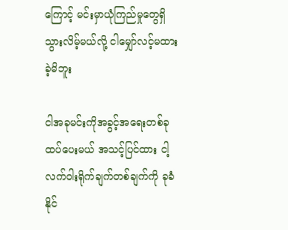ကြောင့် မင်းမှာယုံကြည်မှုတွေရှိသွားလိမ့်မယ်လို့ ငါမျှော်လင့်မထားခဲ့မိဘူး

ငါအခုမင်းကိုအခွင့်အရေးတစ်ခုထပ်ပေးမယ် အသင့်ပြင်ထား ငါ့လက်ဝါးရိုက်ချက်တစ်ချက်ကို ခုခံနိုင်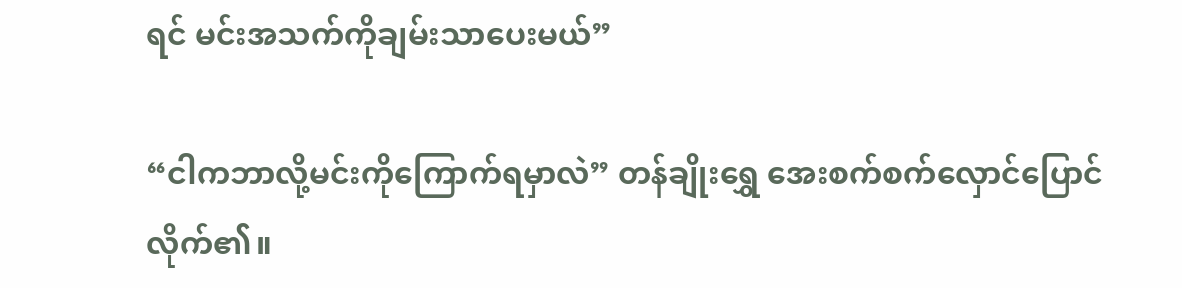ရင် မင်းအသက်ကိုချမ်းသာပေးမယ်”

“ငါကဘာလို့မင်းကိုကြောက်ရမှာလဲ” တန်ချိုးရွှေ အေးစက်စက်လှောင်ပြောင်လိုက်၏။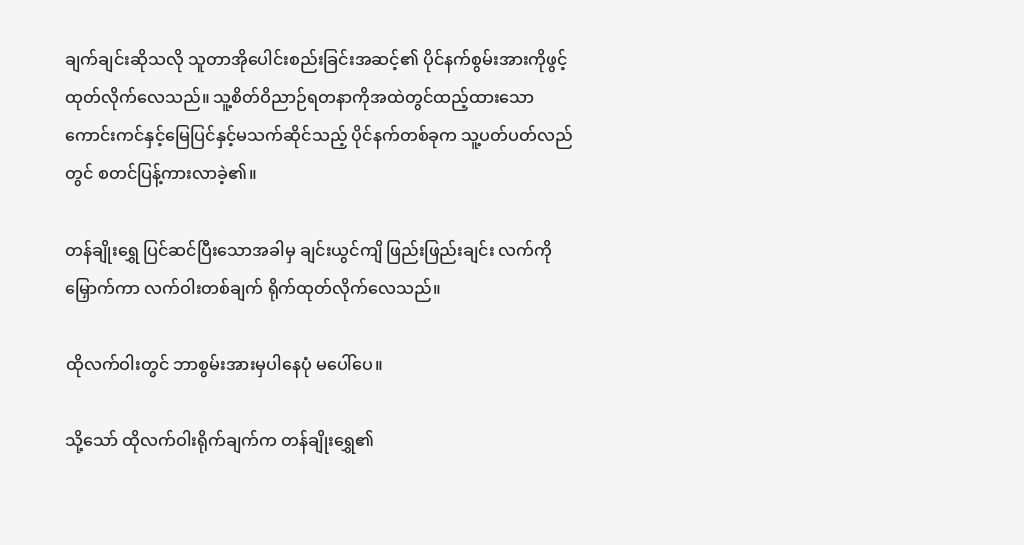ချက်ချင်းဆိုသလို သူတာအိုပေါင်းစည်းခြင်းအဆင့်၏ ပိုင်နက်စွမ်းအားကိုဖွင့်ထုတ်လိုက်လေသည်။ သူ့စိတ်ဝိညာဉ်ရတနာကိုအထဲတွင်ထည့်ထားသော ကောင်းကင်နှင့်မြေပြင်နှင့်မသက်ဆိုင်သည့် ပိုင်နက်တစ်ခုက သူ့ပတ်ပတ်လည်တွင် စတင်ပြန့်ကားလာခဲ့၏။

တန်ချိုး‌ရွှေ ပြင်ဆင်ပြီးသောအခါမှ ချင်းယွင်ကျိ ဖြည်းဖြည်းချင်း လက်ကိုမြှောက်ကာ လက်ဝါးတစ်ချက် ရိုက်ထုတ်လိုက်လေသည်။

ထိုလက်ဝါးတွင် ဘာစွမ်းအားမှပါနေပုံ မပေါ်ပေ။

သို့သော် ထိုလက်ဝါးရိုက်ချက်က တန်ချိုးရွှေ၏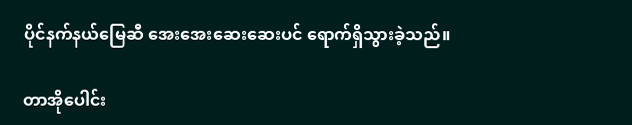ပိုင်နက်‌နယ်မြေဆီ အေးအေးဆေးဆေးပင် ရောက်ရှိသွားခဲ့သည်။

တာအိုပေါင်း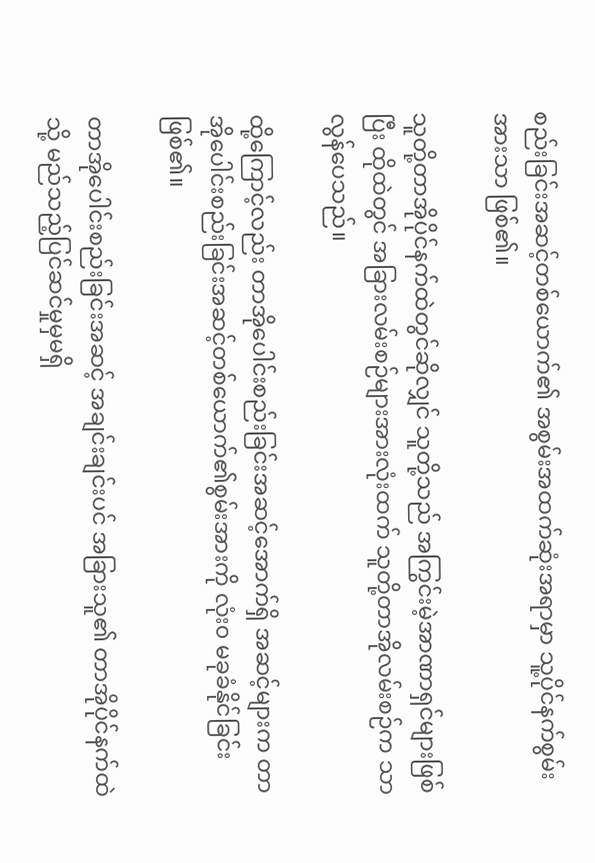စည်းခြင်းအဆင့်တစ်ယောက်၏ အစွမ်းအထက်ဆုံးအရာမှာ သူ့ပိုင်နက်စွမ်းအားသာ ဖြစ်၏။

သူတို့တာအိုပိုင်နက်ထဲတွင်ဆိုလျှင် သူတို့သည် အကြွင်းမဲ့အာဏာရှင်များဖြစ်ပြီး ထိုထဲတွင် အခြားလမ်းစဉ်များအားလုံးထက် သူတို့တာအိုလမ်းစဉ်က သာလွန်ပေသည်။

ထို့ကြောင့်လည်း တာအိုပေါင်းစည်းခြင်းအဆင့်အောက်ရှိ အဆင့်များက တာအိုပေါင်းစည်းခြင်းအဆင့်တစ်‌ယောက်၏စွမ်းအားကို လုံး၀ မခုခံနိုင်ခြင်း ဖြစ်၏။

တာအိုပေါင်းစည်းခြင်းအဆင့် အချင်းချင်းပင် အခြားသူ၏ တာအိုပိုင်နက်ထဲသို့ မည်သည့်ပြင်ဆင်မှုမှမရှိ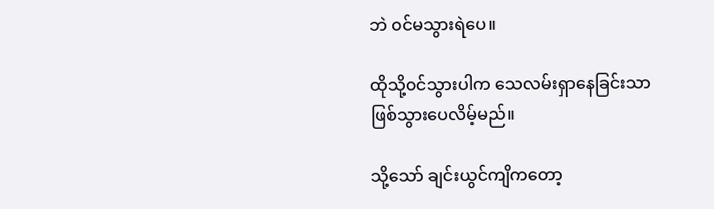ဘဲ ၀င်မသွားရဲပေ။

ထိုသို့၀င်သွားပါက သေလမ်းရှာနေခြင်းသာ ဖြစ်သွားပေလိမ့်မည်။

သို့သော် ချင်းယွင်ကျိကတော့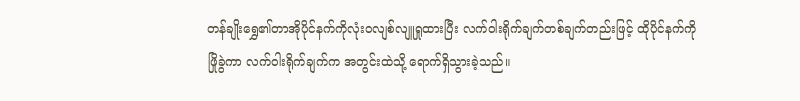တန်ချိုးရွှေ၏တာအိုပိုင်နက်ကိုလုံး၀လျစ်လျူရှုထားပြီး လက်ဝါးရိုက်ချက်တစ်ချက်တည်းဖြင့် ထိုပိုင်နက်ကိုဖြိုခွဲကာ လက်၀ါးရိုက်ချက်က အတွင်းထဲသို့ ရောက်ရှိသွားခဲ့‌သည်။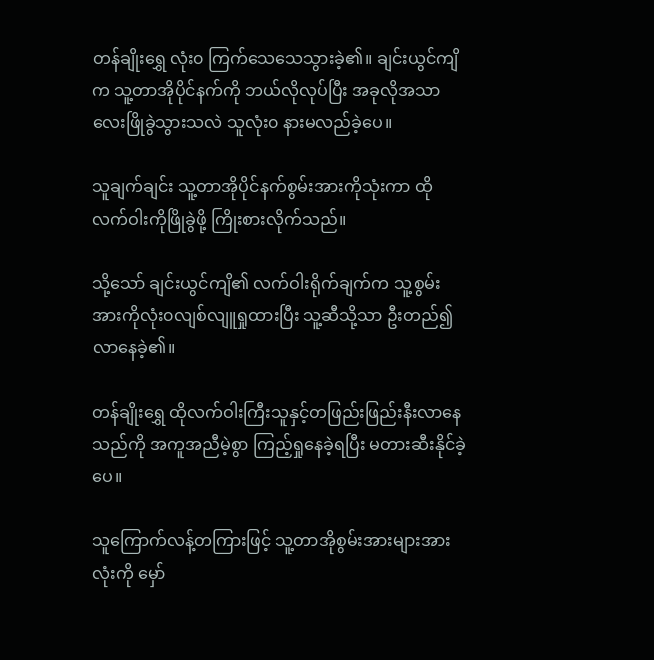တန်ချိုးရွှေ လုံး၀ ကြက်သေသေသွားခဲ့၏။ ချင်းယွင်ကျိက သူ့တာအိုပိုင်နက်ကို ဘယ်လိုလုပ်ပြီး အခုလိုအသာလေးဖြိုခွဲသွားသလဲ သူလုံး၀ နားမလည်ခဲ့ပေ။

သူချက်ချင်း သူ့တာအိုပိုင်နက်စွမ်းအားကိုသုံးကာ ထိုလက်ဝါးကိုဖြိုခွဲဖို့ ကြိုးစားလိုက်သည်။

သို့သော် ချင်းယွင်ကျိ၏ လက်ဝါးရိုက်ချက်က သူ့စွမ်းအားကိုလုံး၀လျစ်လျူရှုထားပြီး သူ့ဆီသို့သာ ဦးတည်၍ လာနေခဲ့၏။

တန်ချိုးရွှေ ထိုလက်ဝါးကြီးသူနှင့်တဖြည်းဖြည်းနီးလာနေသည်ကို အကူအညီမဲ့စွာ ကြည့်ရှုနေခဲ့ရပြီး မတားဆီးနိုင်ခဲ့ပေ။

သူကြောက်လန့်တကြားဖြင့် သူ့တာအိုစွမ်းအားများအားလုံးကို မှော်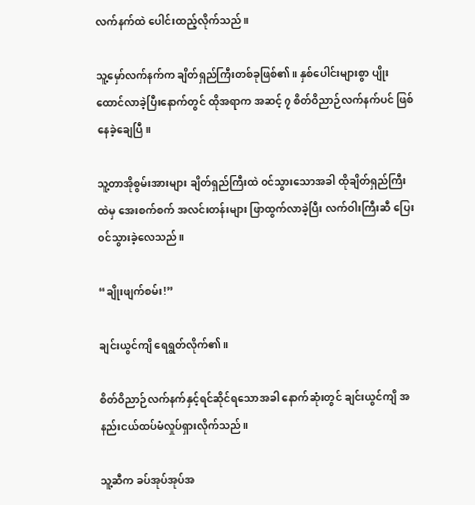လက်နက်ထဲ ပေါင်းထည့်လိုက်သည်။

သူ့မှော်လက်နက်က ချိတ်ရှည်ကြီးတစ်ခုဖြစ်၏။ နှစ်ပေါင်းများစွာ ပျိုးထောင်လာခဲ့ပြီးနောက်တွင် ထိုအရာက အဆင့် ၇ စိတ်ဝိညာဉ်လက်နက်ပင် ဖြစ်နေခဲ့ချေပြီ။

သူ့တာအိုစွမ်းအားများ ချိတ်ရှည်ကြီးထဲ ၀င်သွားသောအခါ ထိုချိတ်ရှည်ကြီးထဲမှ အေးစက်စက် အလင်းတန်းများ ဖြာထွက်လာခဲ့ပြီး လက်ဝါးကြီးဆီ ပြေး၀င်သွားခဲ့လေသည်။

“ချိုးဖျက်စမ်း!”

ချင်းယွင်ကျိ ရေရွတ်လိုက်၏။

စိတ်ဝိညာဉ်လက်နက်နှင့်ရင်ဆိုင်ရသောအခါ နောက်ဆုံးတွင် ချင်းယွင်ကျိ အနည်းငယ်ထပ်မံလှုပ်ရှားလိုက်သည်။

သူ့ဆီက ခပ်အုပ်အုပ်အ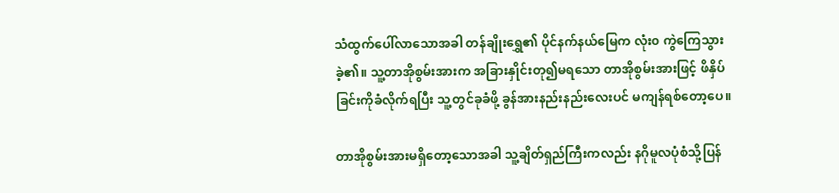သံထွက်ပေါ်လာသောအခါ တန်ချိုးရွှေ၏ ပိုင်နက်နယ်မြေက လုံး၀ ကွဲကြေသွားခဲ့၏။ သူ့တာအိုစွမ်းအားက အခြားနှိုင်းတု၍မရသော တာအိုစွမ်းအားဖြင့် ဖိနှိပ်ခြင်းကိုခံလိုက်ရပြီး သူ့တွင်ခုခံဖို့ ခွန်အားနည်းနည်းလေးပင် မကျန်ရစ်တော့ပေ။

တာအိုစွမ်းအားမရှိတော့သောအခါ သူ့ချိတ်ရှည်ကြီးကလည်း နဂိုမူလပုံစံသို့ပြန်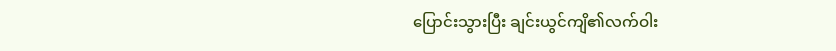ပြောင်းသွားပြီး ချင်းယွင်ကျိ၏လက်ဝါး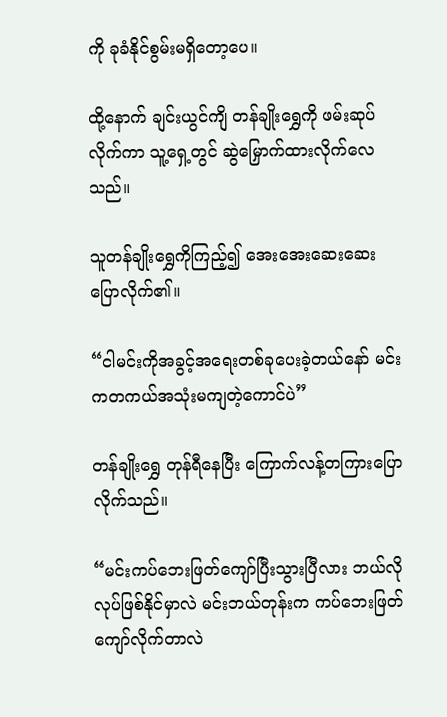ကို ခုခံနိုင်စွမ်းမရှိတော့ပေ။

ထို့နောက် ချင်းယွင်ကျိ တန်ချိုး‌ရွှေကို ဖမ်းဆုပ်လိုက်ကာ သူ့ရှေ့တွင် ဆွဲမြှောက်ထားလိုက်လေသည်။

သူတန်ချိုး‌ရွှေကိုကြည့်၍ အေးအေးဆေးဆေးပြောလိုက်၏။

“ငါမင်းကိုအခွင့်အရေးတစ်ခုပေးခဲ့တယ်နော် မင်းကတကယ်အသုံးမကျတဲ့ကောင်ပဲ”

တန်ချိုးရွှေ တုန်ရီနေပြီး ကြောက်လန့်တကြားပြောလိုက်သည်။

“မင်းကပ်ဘေးဖြတ်ကျော်ပြီးသွားပြီလား ဘယ်လိုလုပ်ဖြစ်နိုင်မှာလဲ မင်းဘယ်တုန်းက ကပ်ဘေးဖြတ်ကျော်လိုက်တာလဲ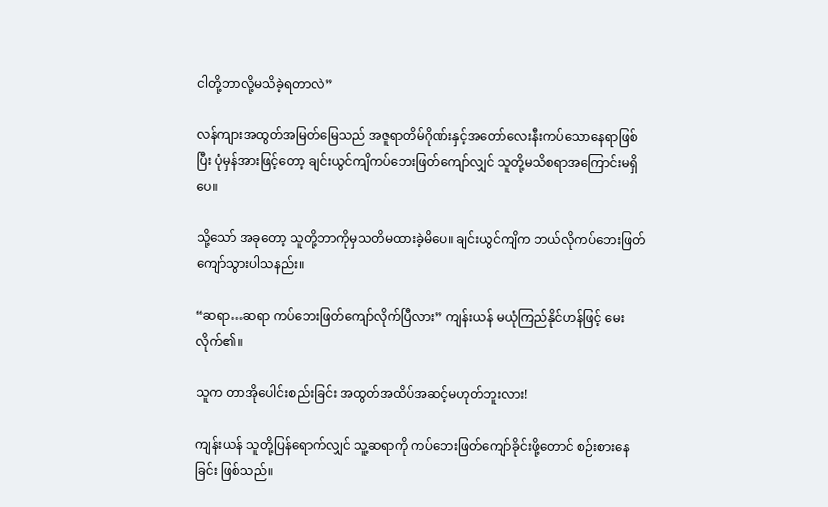ငါတို့ဘာလို့မသိခဲ့ရတာလဲ”

လန်ကျားအထွတ်အမြတ်မြေသည် အဇူရာတိမ်ဂိုဏ်းနှင့်အတော်လေးနီးကပ်သောနေရာဖြစ်ပြီး ပုံမှန်အားဖြင့်တော့ ချင်းယွင်ကျိကပ်ဘေးဖြတ်ကျော်လျှင် သူတို့မသိစရာအကြောင်းမရှိပေ။

သို့သော် အခုတော့ သူတို့ဘာကိုမှသတိမထားခဲ့မိပေ။ ချင်းယွင်ကျိက ဘယ်လိုကပ်ဘေးဖြတ်ကျော်သွားပါသနည်း။

“ဆရာ…ဆရာ ကပ်ဘေးဖြတ်ကျော်လိုက်ပြီလား” ကျန်းယန် မယုံကြည်နိုင်ဟန်ဖြင့် မေးလိုက်၏။

သူက တာအိုပေါင်းစည်းခြင်း အထွတ်အထိပ်အဆင့်မဟုတ်ဘူးလား!

ကျန်းယန် သူတို့ပြန်ရောက်လျှင် သူ့ဆရာကို ကပ်ဘေးဖြတ်ကျော်ခိုင်းဖို့တောင် စဉ်းစားနေခြင်း ဖြစ်သည်။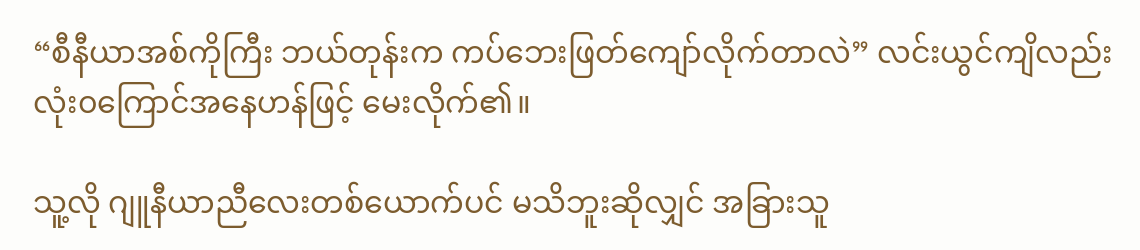“စီနီယာအစ်ကိုကြီး ဘယ်တုန်းက ကပ်ဘေးဖြတ်ကျော်လိုက်တာလဲ” လင်းယွင်ကျိလည်း လုံး၀ကြောင်အနေဟန်ဖြင့် မေးလိုက်၏။

သူ့လို ဂျူနီယာညီလေးတစ်ယောက်ပင် မသိဘူးဆိုလျှင် အခြားသူ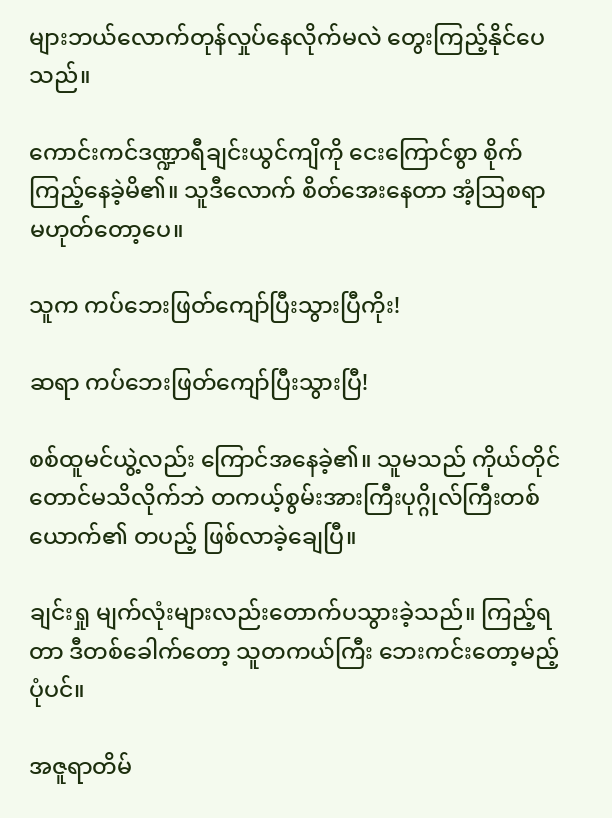များဘယ်လောက်တုန်လှုပ်နေလိုက်မလဲ တွေးကြည့်နိုင်ပေသည်။

ကောင်းကင်ဒဏ္ဍာရီချင်းယွင်ကျိကို ငေးကြောင်စွာ စိုက်ကြည့်နေခဲ့မိ၏။ သူဒီလောက် စိတ်အေးနေတာ အံ့ဩစရာ မဟုတ်တော့ပေ။

သူက ကပ်ဘေးဖြတ်ကျော်ပြီးသွားပြီကိုး!

ဆရာ ကပ်ဘေးဖြတ်ကျော်ပြီးသွားပြီ!

စစ်ထူမင်ယွဲ့လည်း ကြောင်အနေခဲ့၏။ သူမသည် ကိုယ်တိုင်တောင်မသိလိုက်ဘဲ တကယ့်စွမ်းအားကြီးပုဂ္ဂိုလ်ကြီးတစ်ယောက်၏ တပည့် ဖြစ်လာခဲ့ချေပြီ။

ချင်းရှု မျက်လုံးများလည်းတောက်ပသွားခဲ့သည်။ ကြည့်ရတာ ဒီတစ်ခေါက်တော့ သူတကယ်ကြီး ဘေးကင်းတော့မည့်ပုံပင်။

အဇူရာတိမ်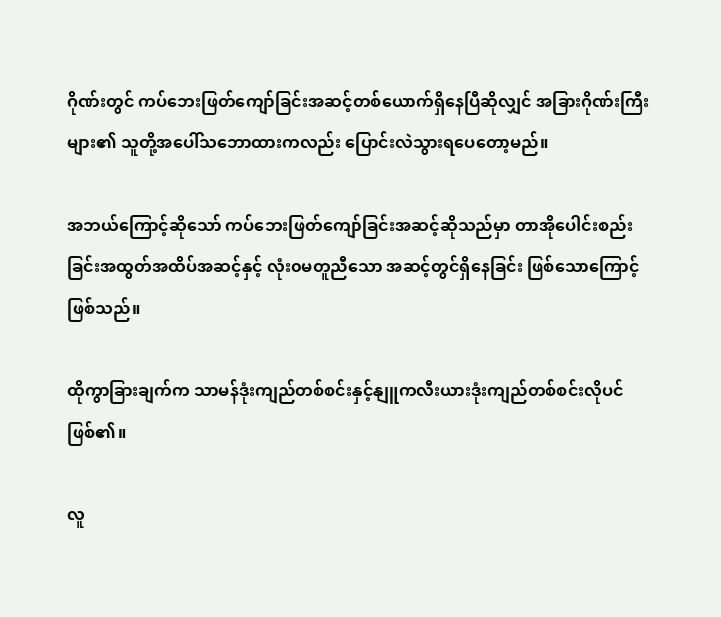ဂိုဏ်းတွင် ကပ်ဘေးဖြတ်ကျော်ခြင်းအဆင့်တစ်ယောက်ရှိနေပြီဆိုလျှင် အခြားဂိုဏ်းကြီးများ၏ သူတို့အပေါ်သဘောထားကလည်း ပြောင်းလဲသွားရပေတော့မည်။

အဘယ်ကြောင့်ဆိုသော် ကပ်ဘေးဖြတ်ကျော်ခြင်းအဆင့်ဆိုသည်မှာ တာအိုပေါင်းစည်းခြင်းအထွတ်အထိပ်အဆင့်နှင့် လုံး၀မတူညီသော အဆင့်တွင်ရှိနေခြင်း ဖြစ်သောကြောင့် ဖြစ်သည်။

ထိုကွာခြားချက်က သာမန်ဒုံးကျည်တစ်စင်းနှင့်နျူကလီးယားဒုံးကျည်တစ်စင်းလိုပင်ဖြစ်၏။

လူ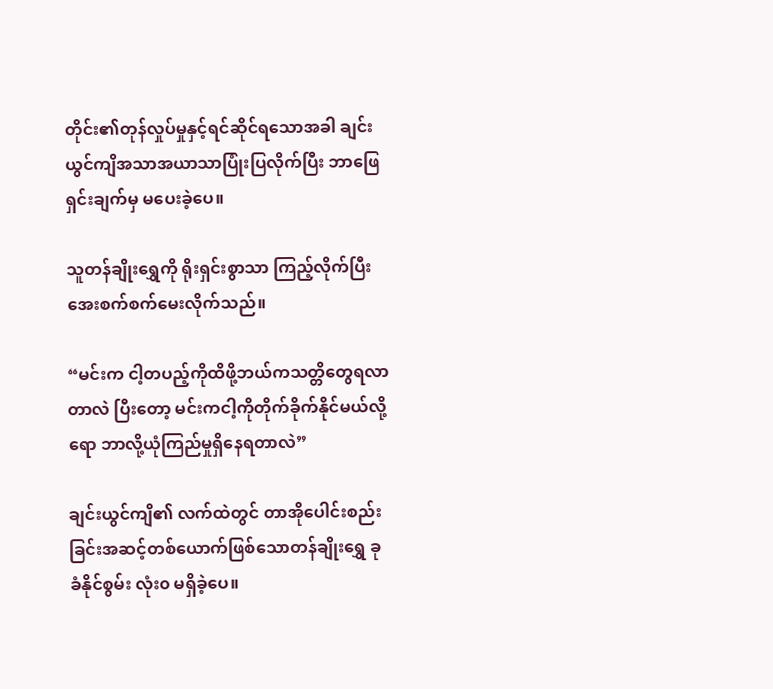တိုင်း၏တုန်လှုပ်မှုနှင့်ရင်ဆိုင်ရသောအခါ ချင်းယွင်ကျိအသာအယာသာပြုံးပြလိုက်ပြီး ဘာဖြေရှင်းချက်မှ မပေးခဲ့ပေ။

သူတန်ချိုးရွှေကို ရိုးရှင်းစွာသာ ကြည့်လိုက်ပြီး အေးစက်စက်မေးလိုက်သည်။

“မင်းက ငါ့တပည့်ကိုထိဖို့ဘယ်ကသတ္တိတွေရလာတာလဲ ပြီးတော့ မင်းကငါ့ကိုတိုက်ခိုက်နိုင်မယ်လို့ရော ဘာလို့ယုံကြည်မှုရှိနေရတာလဲ”

ချင်းယွင်ကျိ၏ လက်ထဲတွင် တာအိုပေါင်းစည်းခြင်းအဆင့်တစ်ယောက်ဖြစ်သောတန်ချိုးရွှေ ခုခံနိုင်စွမ်း လုံး၀ မရှိခဲ့ပေ။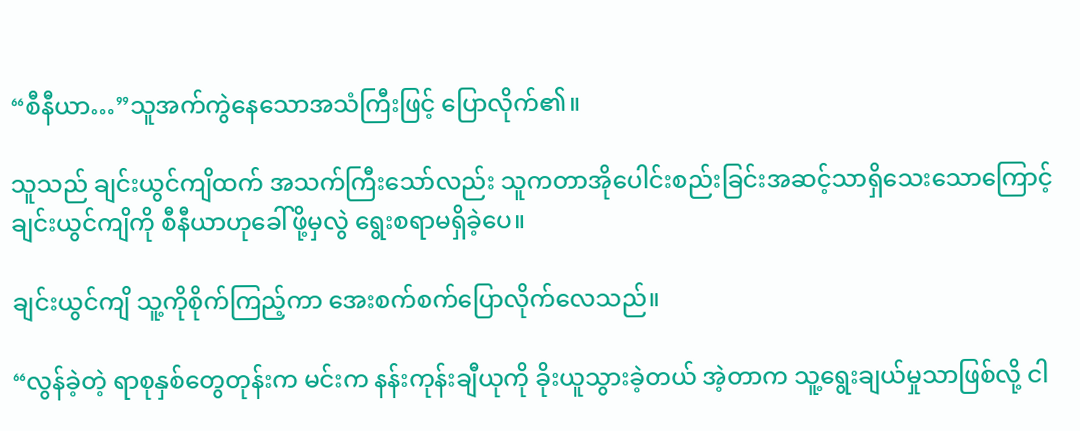“စီနီယာ…”သူအက်ကွဲနေသောအသံကြီးဖြင့် ပြောလိုက်၏။

သူသည် ချင်းယွင်ကျိထက် အသက်ကြီးသော်လည်း သူကတာအိုပေါင်းစည်းခြင်းအဆင့်သာရှိသေးသောကြောင့် ချင်းယွင်ကျိကို စီနီယာဟုခေါ်ဖို့မှလွဲ ရွေးစရာမရှိခဲ့ပေ။

ချင်းယွင်ကျိ သူ့ကိုစိုက်ကြည့်ကာ အေးစက်စက်ပြောလိုက်လေသည်။

“လွန်ခဲ့တဲ့ ရာစုနှစ်တွေတုန်းက မင်းက နန်းကုန်းချီယုကို ခိုးယူသွားခဲ့တယ် အဲ့တာက သူ့ရွေးချယ်မှုသာဖြစ်လို့ ငါ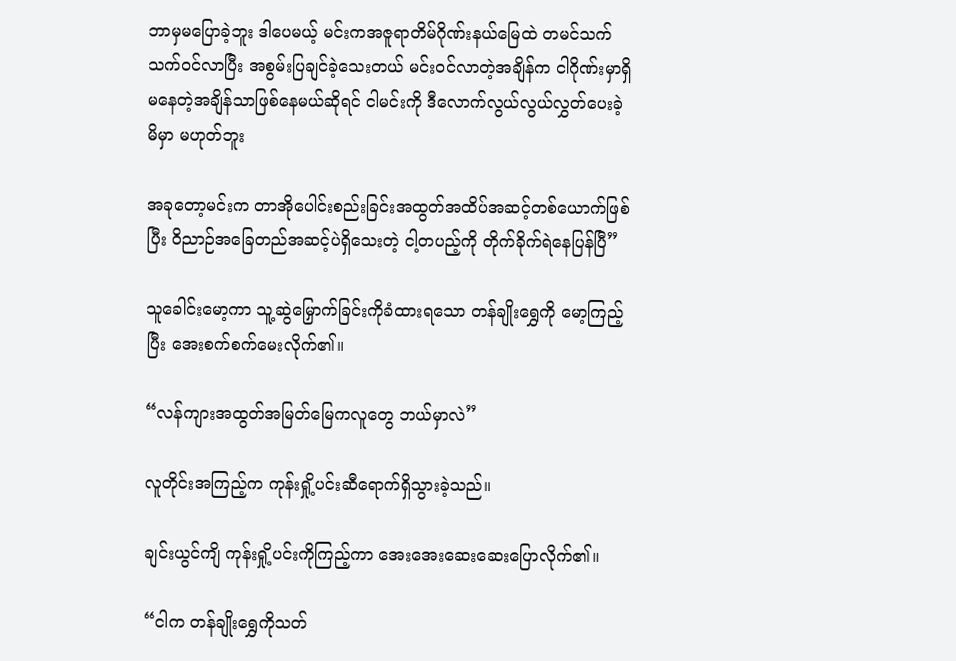ဘာမှမပြောခဲ့ဘူး ဒါပေမယ့် မင်းကအဇူရာတိမ်ဂိုဏ်းနယ်မြေထဲ တမင်သက်သက်၀င်လာပြီး အစွမ်းပြချင်ခဲ့သေးတယ် မင်း၀င်လာတဲ့အချိန်က ငါဂိုဏ်းမှာရှိမနေတဲ့အချိန်သာဖြစ်နေမယ်ဆိုရင် ငါမင်းကို ဒီလောက်လွယ်လွယ်လွှတ်ပေးခဲ့မိမှာ မဟုတ်ဘူး

အခုတော့မင်းက တာအိုပေါင်းစည်းခြင်းအထွတ်အထိပ်အဆင့်တစ်ယောက်ဖြစ်ပြီး ဝိညာဉ်အခြေတည်အဆင့်ပဲရှိသေးတဲ့ ငါ့တပည့်ကို တိုက်ခိုက်ရဲနေပြန်ပြီ”

သူခေါင်းမော့ကာ သူ့‌ဆွဲမြှောက်ခြင်းကိုခံထားရသော တန်ချိုးရွှေကို မော့ကြည့်ပြီး အေးစက်စက်မေးလိုက်၏။

“လန်ကျားအထွတ်အမြတ်မြေကလူတွေ ဘယ်မှာလဲ”

လူတိုင်းအကြည့်က ကုန်းရှို့ပင်းဆီရောက်ရှိသွားခဲ့သည်။

ချင်းယွင်ကျိ ကုန်းရှို့ပင်းကိုကြည့်ကာ အေးအေးဆေးဆေးပြောလိုက်၏။

“ငါက တန်ချိုးရွှေကိုသတ်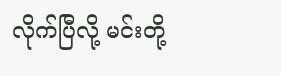လိုက်ပြီလို့ မင်းတို့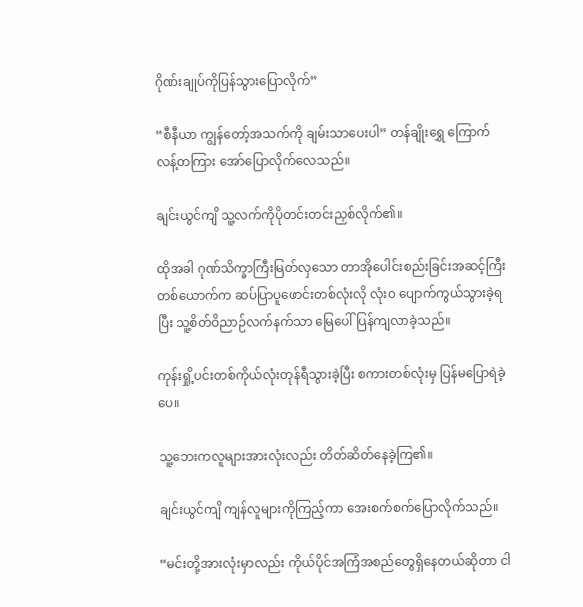ဂိုဏ်းချုပ်ကိုပြန်သွားပြောလိုက်”

“စီနီယာ ကျွန်တော့်အသက်ကို ချမ်းသာပေးပါ” တန်ချိုးရွှေ ကြောက်လန့်တကြား အော်ပြောလိုက်လေသည်။

ချင်းယွင်ကျိ သူ့လက်ကိုပိုတင်းတင်းညှစ်လိုက်၏။

ထိုအခါ ဂုဏ်သိက္ခာကြီးမြတ်လှသော တာအိုပေါင်းစည်းခြင်းအဆင့်ကြီးတစ်ယောက်က ဆပ်ပြာပူဖောင်းတစ်လုံးလို လုံး၀ ပျောက်ကွယ်သွားခဲ့ရပြီး သူ့စိတ်ဝိညာဉ်လက်နက်သာ မြေပေါ်ပြန်ကျလာခဲ့သည်။

ကုန်းရှို့ပင်းတစ်ကိုယ်လုံးတုန်ရီသွားခဲ့ပြီး စကားတစ်လုံးမှ ပြန်မပြောရဲခဲ့ပေ။

သူ့ဘေးကလူများအားလုံးလည်း တိတ်ဆိတ်နေခဲ့ကြ၏။

ချင်းယွင်ကျိ ကျန်လူများကိုကြည့်ကာ အေးစက်စက်ပြောလိုက်သည်။

“မင်းတို့အားလုံးမှာလည်း ကိုယ်ပိုင်အကြံအစည်တွေရှိနေတယ်ဆိုတာ ငါ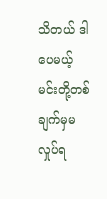သိတယ် ဒါပေမယ့် မင်းတို့တစ်ချက်မှမလှုပ်ရ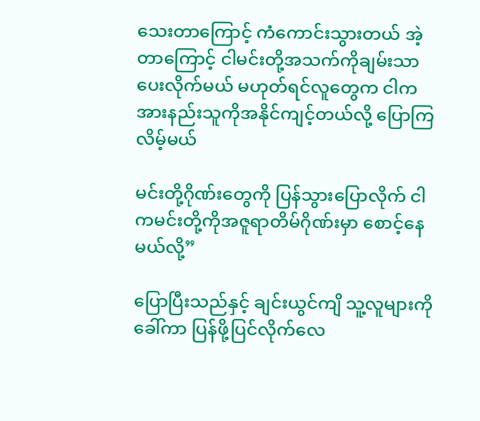သေးတာကြောင့် ကံကောင်းသွားတယ် အဲ့တာကြောင့် ငါမင်းတို့အသက်ကိုချမ်းသာပေးလိုက်မယ် မဟုတ်ရင်လူတွေက ငါကအားနည်းသူကိုအနိုင်ကျင့်တယ်လို့ ပြောကြလိမ့်မယ်

မင်းတို့ဂိုဏ်းတွေကို ပြန်သွားပြောလိုက် ငါကမင်းတို့ကိုအဇူရာတိမ်ဂိုဏ်းမှာ စောင့်နေမယ်လို့”

ပြောပြီးသည်နှင့် ချင်းယွင်ကျိ သူ့လူများကိုခေါ်ကာ ပြန်ဖို့ပြင်လိုက်လေ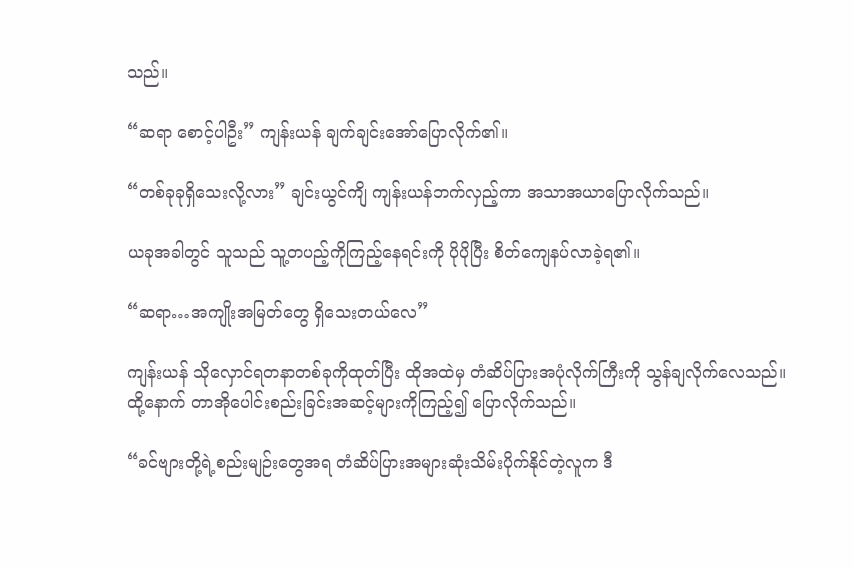သည်။

“ဆရာ စောင့်ပါဦး” ကျန်းယန် ချက်ချင်းအော်ပြောလိုက်၏။

“တစ်ခုခုရှိသေးလို့လား” ချင်းယွင်ကျိ ကျန်းယန်ဘက်လှည့်ကာ အသာအယာပြောလိုက်သည်။

ယခုအခါတွင် သူသည် သူ့တပည့်ကိုကြည့်နေရင်းကို ပိုပိုပြီး စိတ်ကျေနပ်လာခဲ့ရ၏။

“ဆရာ…အကျိုးအမြတ်တွေ ရှိသေးတယ်လေ”

ကျန်းယန် သိုလှောင်ရတနာတစ်ခုကိုထုတ်ပြီး ထိုအထဲမှ တံဆိပ်ပြားအပုံလိုက်ကြီးကို သွန်ချလိုက်လေသည်။ ထို့နောက် တာအိုပေါင်းစည်းခြင်းအဆင့်များကိုကြည့်၍ ပြောလိုက်သည်။

“ခင်ဗျားတို့ရဲ့စည်းမျဉ်းတွေအရ တံဆိပ်ပြားအများဆုံးသိမ်းပိုက်နိုင်တဲ့လူက ဒီ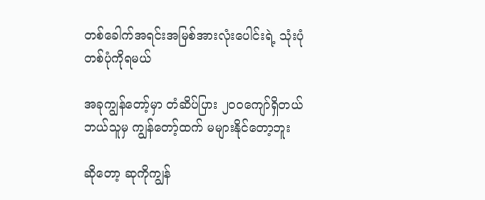တစ်ခေါက်အရင်းအမြစ်အားလုံးပေါင်းရဲ့ သုံးပုံတစ်ပုံကိုရမယ်

အခုကျွန်တော့်မှာ တံဆိပ်ပြား ၂၀၀ကျော်ရှိတယ် ဘယ်သူမှ ကျွန်တော့်ထက် မများနိုင်တော့ဘူး

ဆိုတော့ ဆုကိုကျွန်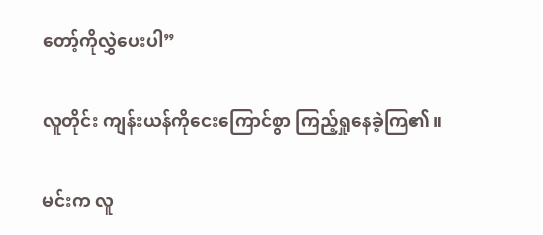တော့်ကိုလွှဲပေးပါ”

လူတိုင်း ကျန်းယန်ကိုငေးကြောင်စွာ ကြည့်ရှုနေခဲ့ကြ၏။

မင်းက လူ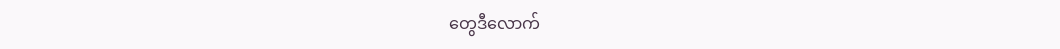တွေဒီလောက်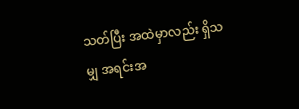သတ်ပြီး အထဲမှာလည်း ရှိသမျှ အရင်းအ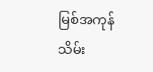မြစ်အကုန်သိမ်း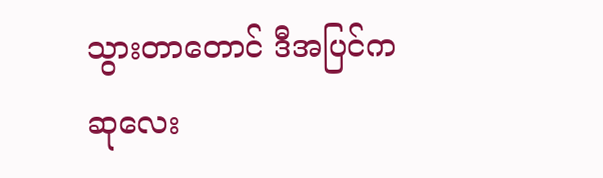သွားတာတောင် ဒီအပြင်က ဆုလေး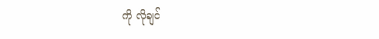ကို လိုချင်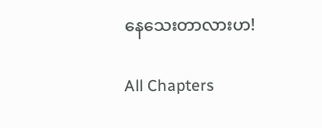နေသေးတာလားဟ!

All Chapters